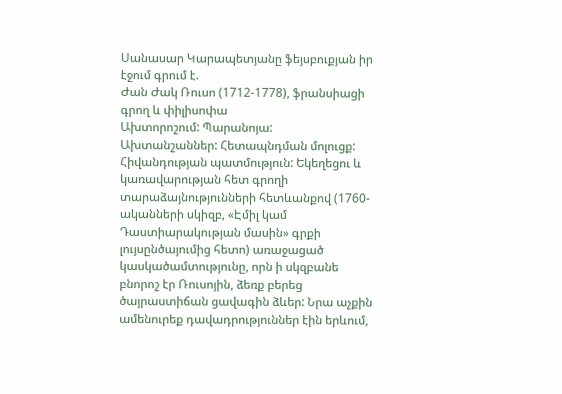Սանասար Կարապետյանը ֆեյսբուքյան իր էջում գրում է.
Ժան Ժակ Ռուսո (1712-1778), ֆրանսիացի գրող և փիլիսոփա
Ախտորոշում: Պարանոյա:
Ախտանշաններ: Հետապնդման մոլուցք:
Հիվանդության պատմություն: Եկեղեցու և կառավարության հետ գրողի տարաձայնությունների հետևանքով (1760-ականների սկիզբ, «Էմիլ կամ Դաստիարակության մասին» գրքի լույսընծայումից հետո) առաջացած կասկածամտությունը, որն ի սկզբանե բնորոշ էր Ռուսոյին, ձեռք բերեց ծայրաստիճան ցավագին ձևեր: Նրա աչքին ամենուրեք դավադրություններ էին երևում,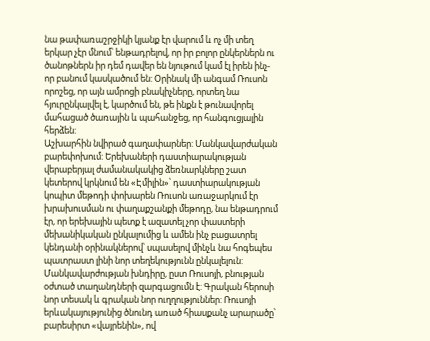նա թափառաշրջիկի կյանք էր վարում և ոչ մի տեղ երկար չէր մնում՝ ենթադրելով, որ իր բոլոր ընկերներն ու ծանոթներն իր դեմ դավեր են նյութում կամ էլ իրեն ինչ-որ բանում կասկածում են: Օրինակ մի անգամ Ռուսոն որոշեց, որ այն ամրոցի բնակիչները, որտեղ նա հյուրընկալվել է, կարծում են, թե ինքն է թունավորել մահացած ծառային և պահանջեց, որ հանգուցյալին հերձեն:
Աշխարհին նվիրած գաղափարներ: Մանկավարժական բարեփոխում: Երեխաների դաստիարակության վերաբերյալ ժամանակակից ձեռնարկները շատ կետերով կրկնում են «Էմիլին»՝ դաստիարակության կոպիտ մեթոդի փոխարեն Ռուսոն առաջարկում էր խրախուսման ու փաղաքշանքի մեթոդը, նա ենթադրում էր, որ երեխային պետք է ազատել չոր փաստերի մեխանիկական ընկալումից և ամեն ինչ բացատրել կենդանի օրինակներով՝ սպասելով մինչև նա հոգեպես պատրաստ լինի նոր տեղեկությունն ընկալելուն: Մանկավարժության խնդիրը, ըստ Ռուսոյի, բնության օժտած տաղանդների զարգացումն է: Գրական հերոսի նոր տեսակ և գրական նոր ուղղություններ: Ռուսոյի երևակայությունից ծնունդ առած հիասքանչ արարածը՝ բարեսիրտ «վայրենին», ով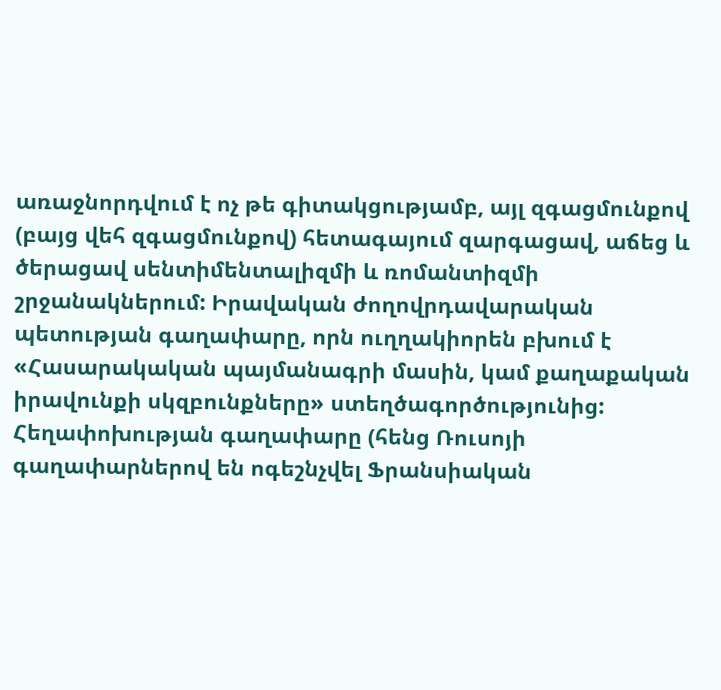առաջնորդվում է ոչ թե գիտակցությամբ, այլ զգացմունքով (բայց վեհ զգացմունքով) հետագայում զարգացավ, աճեց և ծերացավ սենտիմենտալիզմի և ռոմանտիզմի շրջանակներում: Իրավական ժողովրդավարական պետության գաղափարը, որն ուղղակիորեն բխում է «Հասարակական պայմանագրի մասին, կամ քաղաքական իրավունքի սկզբունքները» ստեղծագործությունից: Հեղափոխության գաղափարը (հենց Ռուսոյի գաղափարներով են ոգեշնչվել Ֆրանսիական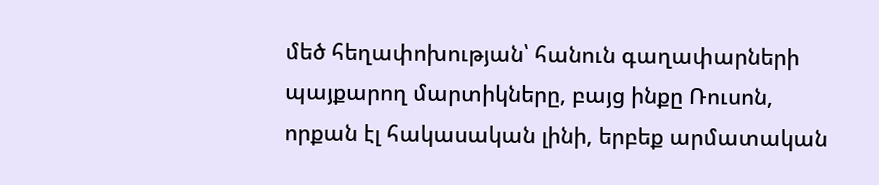մեծ հեղափոխության՝ հանուն գաղափարների պայքարող մարտիկները, բայց ինքը Ռուսոն, որքան էլ հակասական լինի, երբեք արմատական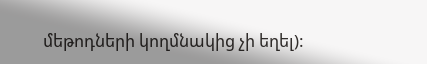մեթոդների կողմնակից չի եղել):